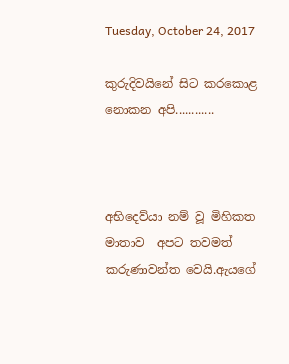Tuesday, October 24, 2017

කුරුදිවයිනේ සිට කරකොළ නොකන අපි............



අභිදෙව්යා නම් වූ මිහිකත මාතාව  අපට තවමත් කරුණාවන්ත වෙයි.ඇයගේ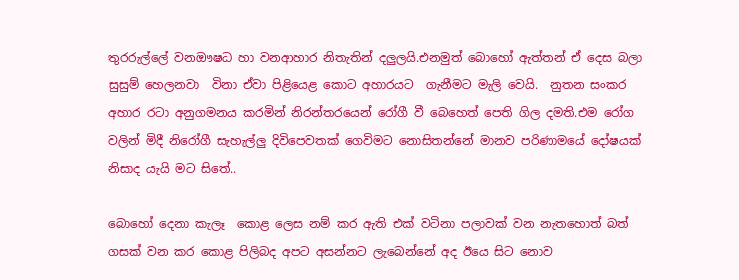තුරරුල්ලේ වනඖෂධ හා වනආහාර නිතැතින් දලුලයි.එනමුත් බොහෝ ඇත්තන් ඒ දෙස බලා සුසුම් හෙලනවා  විනා ඒවා පිළියෙළ කොට අහාරයට  ගැනීමට මැලි වෙයි.  නුතන සංකර අහාර රටා අනුගමනය කරමින් නිරන්තරයෙන් රෝගී වී බෙහෙත් පෙති ගිල දමති.එම රෝග වලින් මිදී නිරෝගී සැහැල්ලු දිවිපෙවතක් ගෙවිමට නොසිතන්නේ මානව පරිණාමයේ දෝෂයක් නිසාද යැයි මට සිතේ..

බොහෝ දෙනා කැලෑ  කොළ ලෙස නම් කර ඇති එක් වටිනා පලාවක් වන නැතහොත් බත් ගසක් වන කර කොළ පිලිබද අපට අසන්නට ලැබෙන්නේ අද ඊයෙ සිට නොව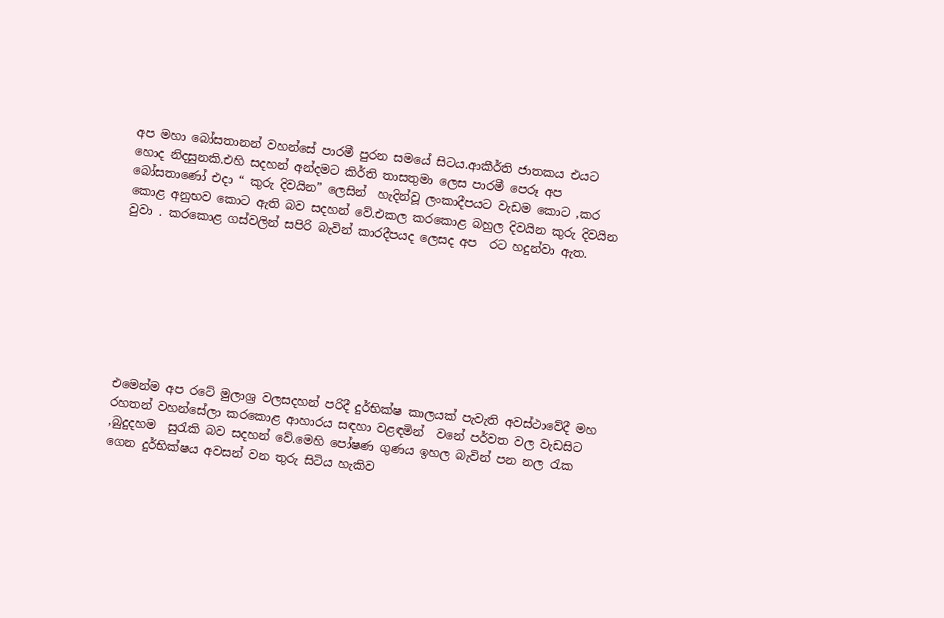අප මහා බෝසතානන් වහන්සේ පාරමී පුරන සමයේ සිටය.ආකීර්ති ජාතකය එයට හොද නිදසුනකි.එහි සදහන් අන්දමට කිර්ති තාසතුමා ලෙස පාරමී පෙරූ අප බෝසතාණෝ එදා “ කුරු දිවයින” ලෙසින්  හැදින්වූ ලංකාදීපයට වැඩම කොට ,කර කොළ අනුභව කොට ඇති බව සදහන් වේ.එකල කරකොළ බහුල දිවයින කුරු දිවයින වුවා . කරකොළ ගස්‌වලින් සපිරි බැවින් කාරදීපයද ලෙසද අප  රට හදුන්වා ඇත.








එමෙන්ම අප රටේ මුලාශ්‍ර වලසදහන් පරිදී දුර්භික්‌ෂ කාලයක්‌ පැවැති අවස්‌ථාවේදී මහ රහතන් වහන්සේලා කරකොළ ආහාරය සඳහා වළඳමින්  වනේ පර්වත වල වැඩසිට ,බුදුදහම  සුරැකි බව සදහන් වේ.මෙහි පෝෂණ ගුණය ඉහල බැවින් පන නල රැක ගෙන දුර්භික්ෂය අවසන් වන තුරු සිටිය හැකිව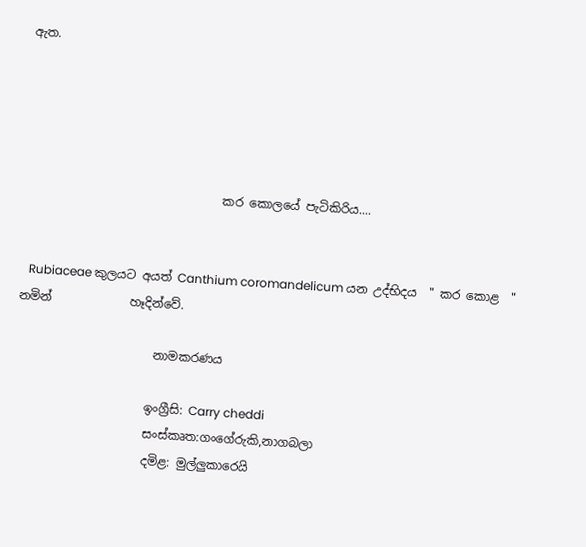ඇත.





                                 කර කොලයේ පැටිකිරිය....


   Rubiaceae කුලයට අයත් Canthium coromandelicum යන උද්භිදය  " කර කොළ  " නමින්             හෑදින්වේ.

                       නාමකරණය

                      ඉංග්‍රීසි: Carry cheddi
                      සංස්කෘත:ගංගේරුකි,නාගබලා
                      දමිළ: මුල්ලුකාරෙයි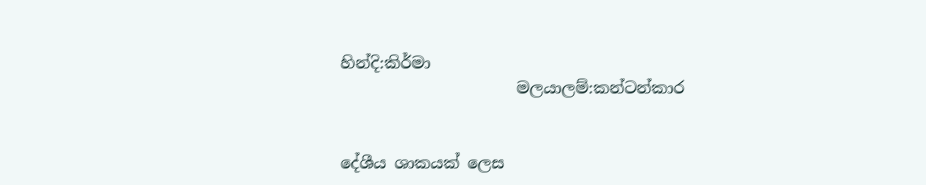හින්දි:කිර්මා
                      මලයාලම්:කන්ටන්කාර


දේශීය ශාකයක් ලෙස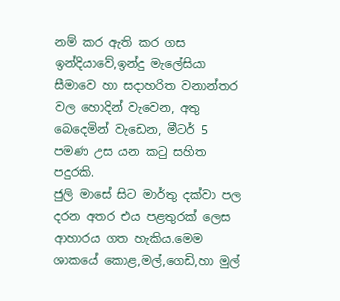නම් කර ඇති කර ගස ඉන්දියාවේ,ඉන්දු මැලේසියා සීමාවෙ හා සදාහරිත වනාන්තර වල හොදින් වැවෙන, අතු බෙදෙමින් වැඩෙන, මීටර් 5  පමණ උස යන කටු සහිත පදුරකි.
ජුලි මාසේ සිට මාර්තු දක්වා පල දරන අතර එය පළතුරක් ලෙස ආහාරය ගත හැකිය.මෙම ශාකයේ කොළ,මල්,ගෙඩි,හා මුල්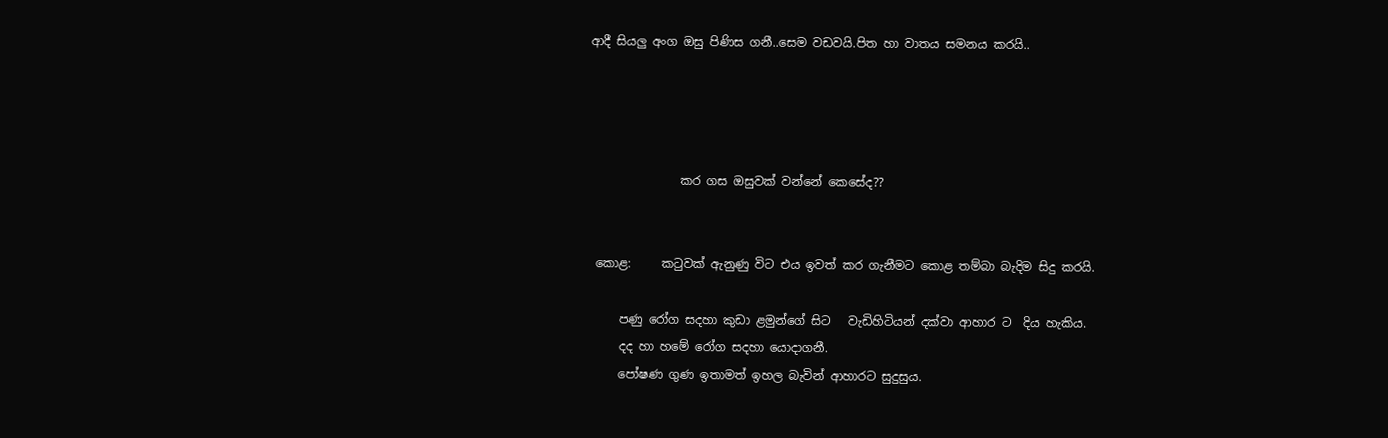ආදී සියලු අංග ඔසු පිණිස ගනී..සෙම වඩවයි.පිත හා වාතය සමනය කරයි..




               කර ගස ඔසුවක් වන්නේ කෙසේද??


 කොළ:     කටුවක් ඇනුණු විට එය ඉවත් කර ගැනීමට කොළ තම්බා බැදිම සිදු කරයි.

     පණු රෝග සදහා කුඩා ළමුන්ගේ සිට   වැඩිහිටියන් දක්වා ආහාර ට  දිය හැකිය.
     දද හා හමේ රෝග සදහා යොදාගනී.
     පෝෂණ ගුණ ඉතාමත් ඉහල බැවින් ආහාරට සුදුසුය.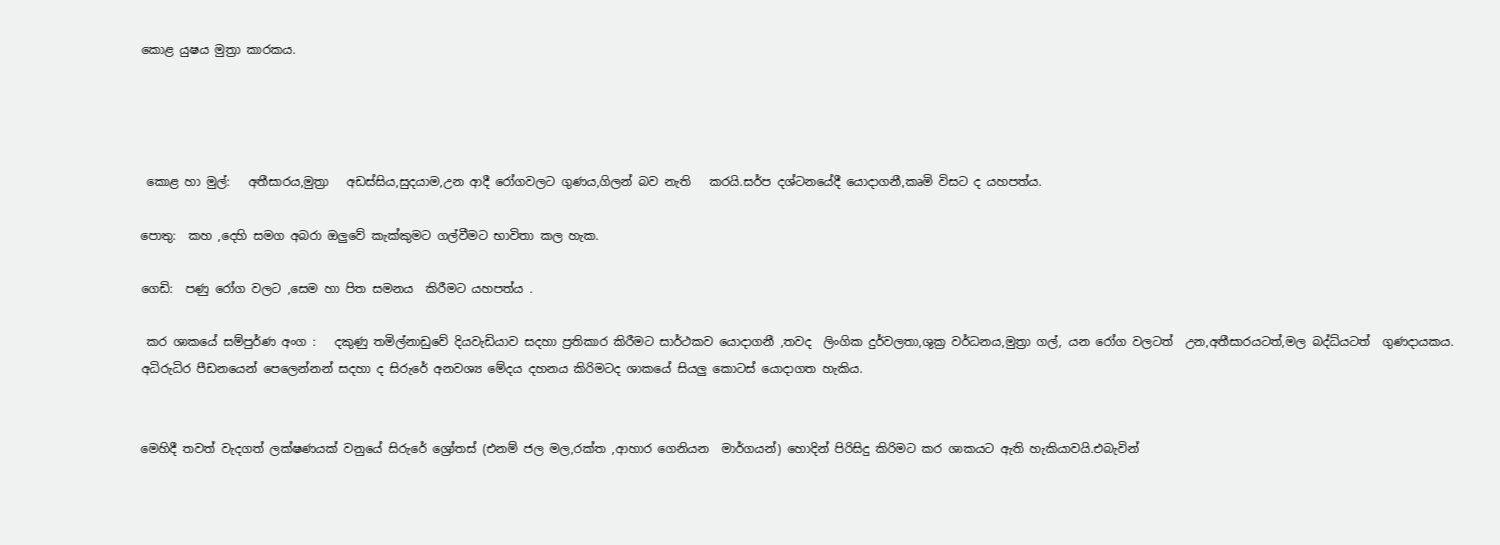කොළ යුෂය මුත්‍රා කාරකය.




 කොළ හා මුල්:   අතීසාරය,මුත්‍රා   අඩස්සිය,සුදයාම,උන ආදී රෝගවලට ගුණය,ගිලන් බව නැති   කරයි.සර්ප දශ්ටනයේදී යොදාගනී,කෘමි විසට ද යහපත්ය.

පොතු:  කහ ,දෙහි සමග අබරා ඔලුවේ කැක්කුමට ගල්වීමට භාවිතා කල හැක.

ගෙඩි:  පණු රෝග වලට ,සෙම හා පිත සමනය  කිරීමට යහපත්ය .

 කර ශාකයේ සම්පුර්ණ අංග :   දකුණු තමිල්නාඩුවේ දියවැඩියාව සදහා ප්‍රතිකාර කිරීමට සාර්ථකව යොදාගනී ,තවද  ලිංගික දුර්වලතා,ශුක්‍ර වර්ධනය,මුත්‍රා ගල්, යන රෝග වලටත්  උන,අතීසාරයටත්,මල බද්ධ්යටත්  ගුණදායකය.
අධිරුධිර පීඩනයෙන් පෙලෙන්නන් සදහා ද සිරුරේ අනවශ්‍ය මේදය දහනය කිරිමටද ශාකයේ සියලු කොටස් යොදාගත හැකිය.


මෙහිදී තවත් වැදගත් ලක්ෂණයක් වනුයේ සිරුරේ ශ්‍රෝතස් (එනම් ජල මල,රක්ත ,ආහාර ගෙනියන  මාර්ගයන්) හොදින් පිරිසිදු කිරිමට කර ශාකයට ඇති හැකියාවයි.එබැවින්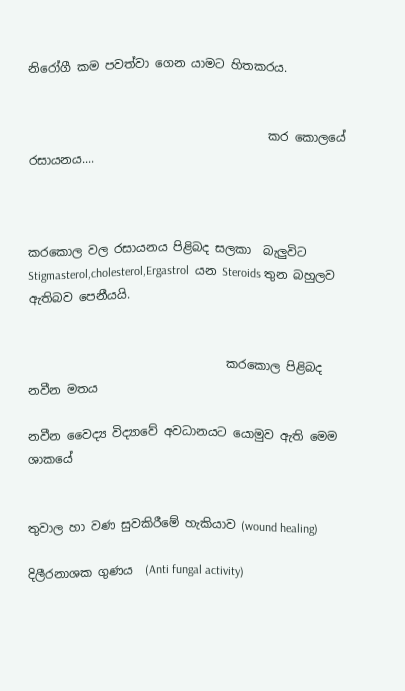නිරෝගී කම පවත්වා ගෙන යාමට හිතකරය.


                                        කර කොලයේ රසායනය....



කරකොල වල රසායනය පිළිබද සලකා  බැලුවිට Stigmasterol,cholesterol,Ergastrol  යන Steroids තුන බහුලව ඇතිබව පෙනීයයි.


                                 කරකොල පිළිබද  නවීන මතය

නවීන වෛද්‍ය විද්‍යාවේ අවධානයට යොමුව ඇති මෙම ශාකයේ


තුවාල හා වණ සුවකිරීමේ හැකියාව (wound healing)

දිලීරනාශක ගුණය  (Anti fungal activity)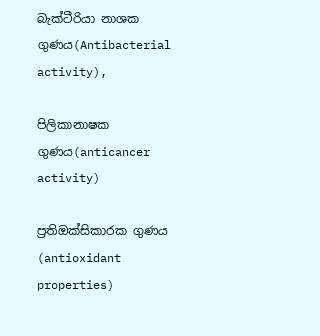බැක්ටීරියා නාශක ගුණය(Antibacterial activity),

පිලිකානාෂක ගුණය(anticancer activity)

ප්‍රතිඔක්සිකාරක ගුණය  (antioxidant properties)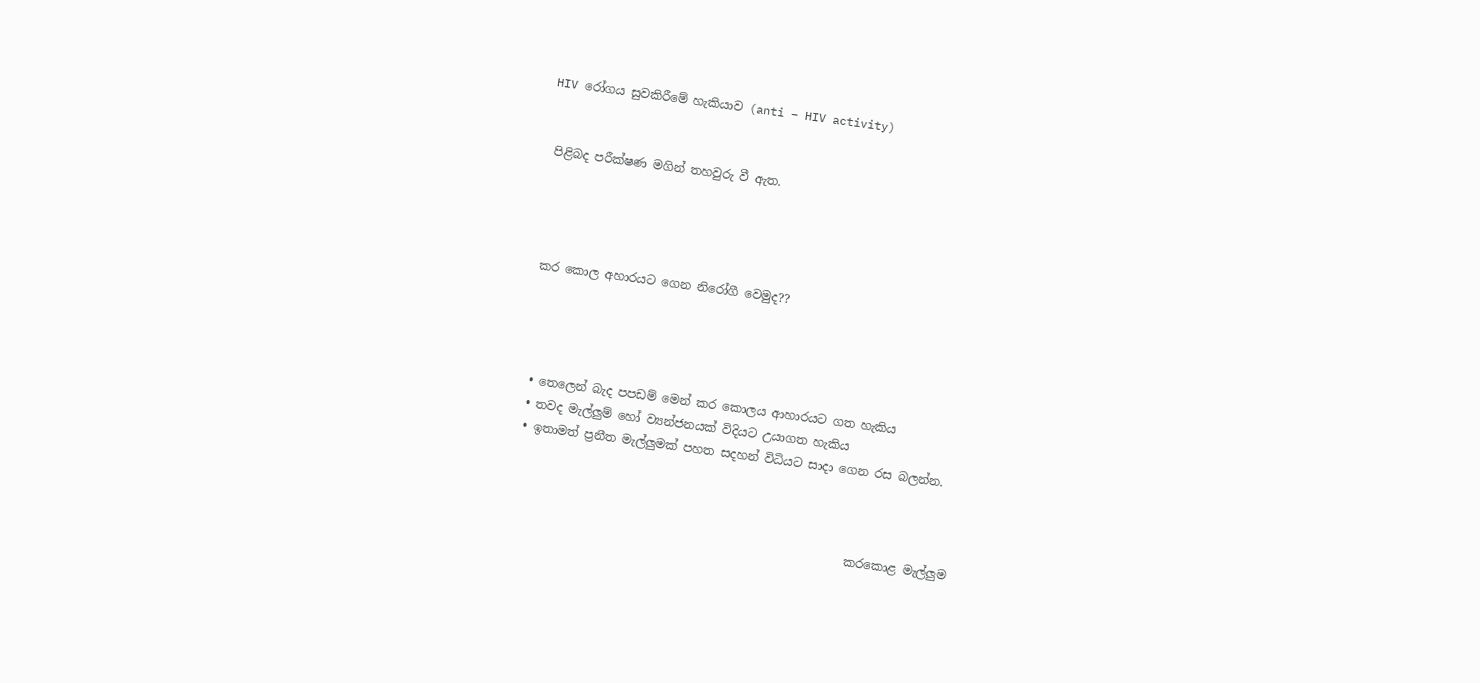HIV රෝගය සුවකිරීමේ හැකියාව (anti – HIV activity)


 පිළිබද පරීක්ෂණ මගින් තහවුරු වී ඇත.




 කර කොල අහාරයට ගෙන නිරෝගී වෙමුද??




  • තෙලෙන් බැද පපඩම් මෙන් කර කොලය ආහාරයට ගත හැකිය
  • තවද මැල්ලුම් හෝ ව්‍යන්ජනයක් විදියට උයාගත හැකිය
  • ඉතාමත් ප්‍රනීත මැල්ලුමක් පහත සදහන් විධියට සාදා ගෙන රස බලන්න.



                                                          කරකොළ මැල්ලුම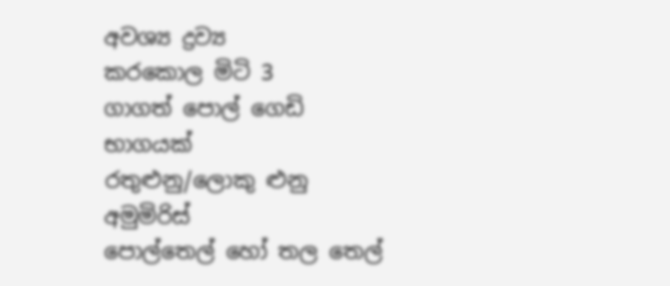අවශ්‍ය ද්‍රව්‍ය
කරකොල මිටි 3
ගාගත් පොල් ගෙඩි භාගයක්
රතුළුනු/ලොකු ළුනු
අමුමිරිස්
පොල්තෙල් හෝ තල තෙල්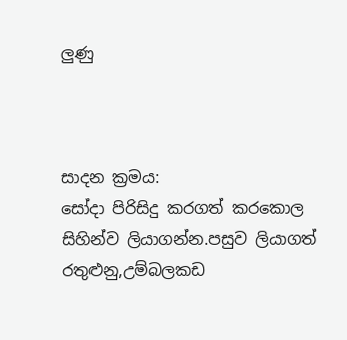ලුණු



සාදන ක්‍රමය:
සෝදා පිරිසිදු කරගත් කරකොල සිහින්ව ලියාගන්න.පසුව ලියාගත් රතුළුනු,උම්බලකඩ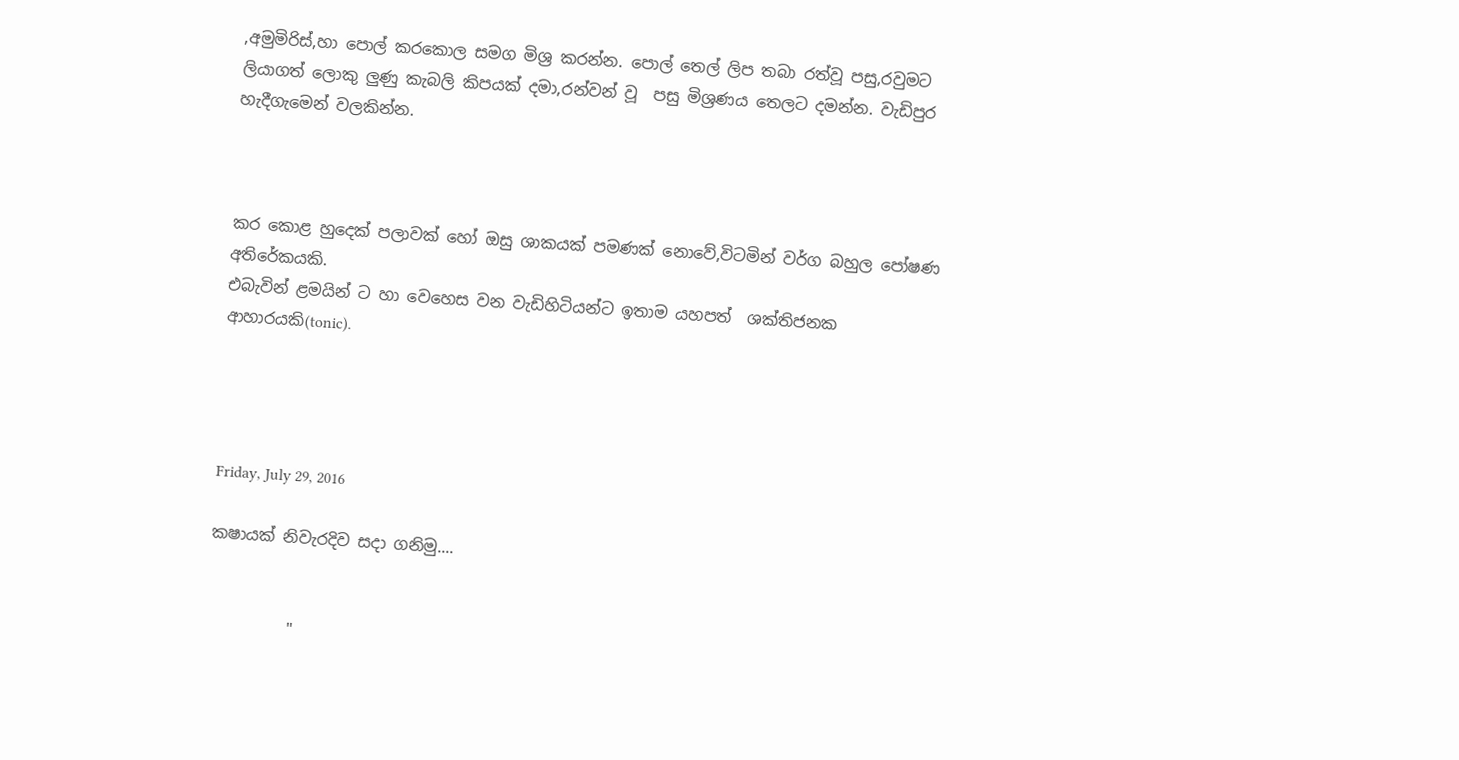,අමුමිරිස්,හා පොල් කරකොල සමග මිශ්‍ර කරන්න. පොල් තෙල් ලිප තබා රත්වූ පසු,රවුමට ලියාගත් ලොකු ලුණු කැබලි කිපයක් දමා,රන්වන් වූ  පසු මිශ්‍රණය තෙලට දමන්න. වැඩිපුර හැදීගැමෙන් වලකින්න.



කර කොළ හුදෙක් පලාවක් හෝ ඔසු ශාකයක් පමණක් නොවේ,විටමින් වර්ග බහුල පෝෂණ  අතිරේකයකි.
එබැවින් ළමයින් ට හා වෙහෙස වන වැඩිහිටියන්ට ඉතාම යහපත්  ශක්තිජනක ආහාරයකි(tonic).




Friday, July 29, 2016

කෂායක් නිවැරදිව සදා ගනිමු....


          "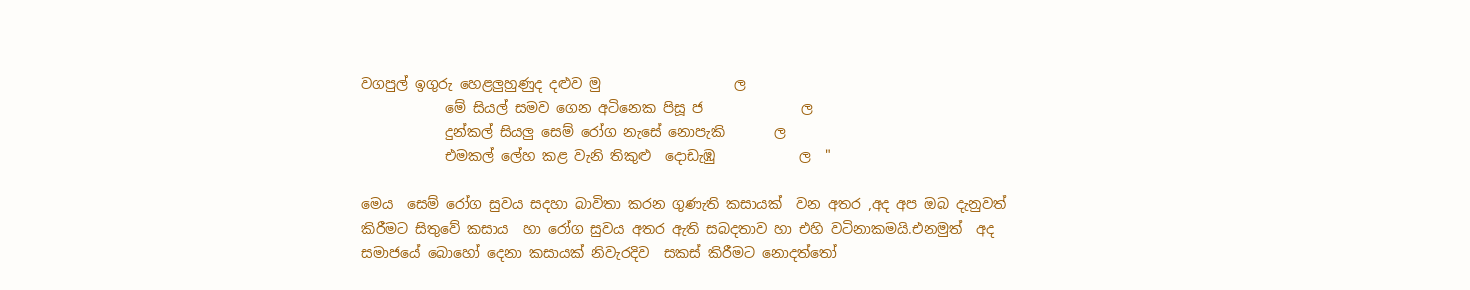වගපුල් ඉගුරු හෙළලුහුණුද දළුව මු                   ල
            මේ සියල් සමව ගෙන අටිනෙක පිසූ ජ              ල
            දුන්කල් සියලු සෙම් රෝග නැසේ නොපැකි       ල
            එමකල් ලේහ කළ වැනි තිකුළු  දොඩැඹු            ල  "

මෙය  සෙම් රෝග සුවය සදහා බාවිතා කරන ගුණැති කසායක්  වන අතර ,අද අප ඔබ දැනුවත් කිරීමට සිතුවේ කසාය  හා රෝග සුවය අතර ඇති සබදතාව හා එහි වටිනාකමයි.එනමුත්  අද  සමාජයේ බොහෝ දෙනා කසායක් නිවැරදිව  සකස් කිරීමට නොදත්තෝ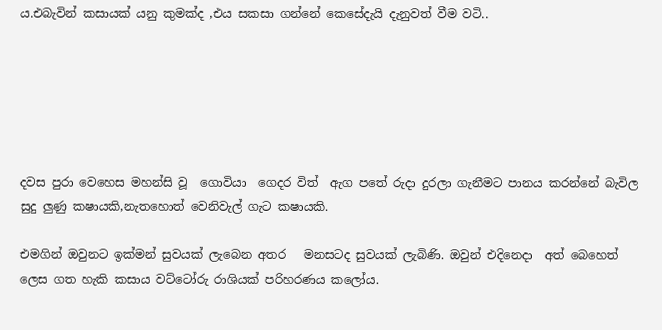ය.එබැවින් කසායක් යනු කුමක්ද ,එය සකසා ගන්නේ කෙසේදැයි දැනුවත් වීම වටි..






දවස පුරා වෙහෙස මහන්සි වූ  ගොවියා  ගෙදර විත්  ඇග පතේ රුදා දුරලා ගැනීමට පානය කරන්නේ බැවිල සුදු ලුණු කෂායකි,නැතහොත් වෙනිවැල් ගැට කෂායකි.

එමගින් ඔවුනට ඉක්මන් සුවයක් ලැබෙන අතර   මනසටද සුවයක් ලැබිණි. ඔවුන් එදිනෙදා  අත් බෙහෙත් ලෙස ගත හැකි කසාය වට්ටෝරු රාශියක් පරිහරණය කලෝය.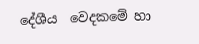දේශීය  වෙදකමේ හා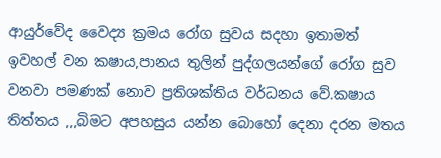ආයුර්වේද වෛද්‍ය ක්‍රමය රෝග සුවය සදහා ඉතාමත් ඉවහල් වන කෂාය,පානය තුලින් පුද්ගලයන්ගේ රෝග සුව වනවා පමණක් නොව ප්‍රතිශක්තිය වර්ධනය වේ.කෂාය තිත්තය ,,,බිමට අපහසුය යන්න බොහෝ දෙනා දරන මතය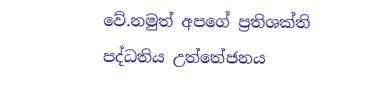වේ.නමුත් අපගේ ප්‍රතිශක්ති පද්ධතිය උත්තේජනය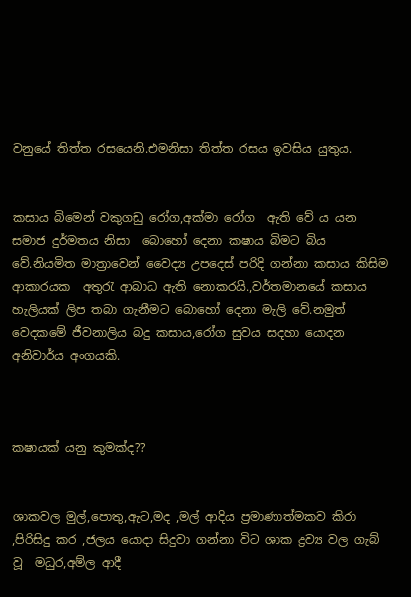වනුයේ තිත්ත රසයෙනි.එමනිසා තිත්ත රසය ඉවසිය යුතුය.


කසාය බිමෙන් වකුගඩු රෝග,අක්මා රෝග  ඇති වේ ය යන සමාජ දුර්මතය නිසා  බොහෝ දෙනා කෂාය බිමට බිය වේ.නියමිත මාත්‍රාවෙන් වෛද්‍ය උපදෙස් පරිදි ගන්නා කසාය කිසිම ආකාරයක  අතුරැ ආබාධ ඇති නොකරයි.,වර්තමානයේ කසාය හැලියක් ලිප තබා ගැනීමට බොහෝ දෙනා මැලි වේ.නමුත් වෙදකමේ ජීවනාලිය බදු කසාය,රෝග සුවය සදහා යොදන අනිවාර්ය අංගයකි.



කෂායක් යනු කුමක්ද??


ශාකවල මුල්,පොතු,ඇට,මද ,මල් ආදිය ප්‍රමාණාත්මකව කිරා ,පිරිසිදු කර ,ජලය යොදා සිදුවා ගන්නා විට ශාක ද්‍රව්‍ය වල ගැබ් වූ  මධුර,අම්ල ආදී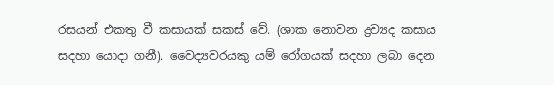රසයන් එකතු වී කසායක් සකස් වේ. (ශාක නොවන ද්‍රව්‍යද කසාය සදහා යොදා ගනී). වෛද්‍යවරයකු යම් රෝගයක් සදහා ලබා දෙන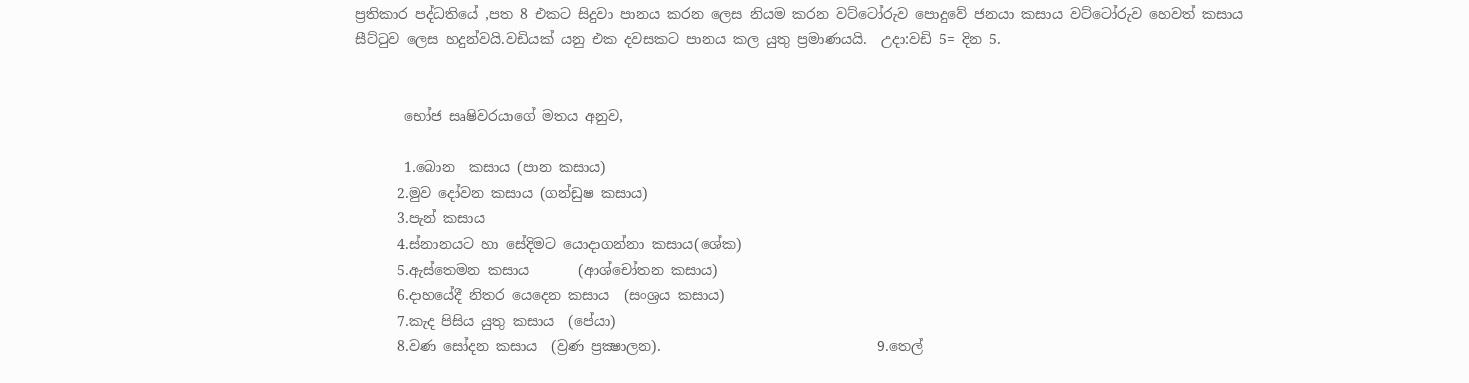ප්‍රතිකාර පද්ධතියේ ,පත 8 එකට සිදුවා පානය කරන ලෙස නියම කරන වට්ටෝරුව පොදුවේ ජනයා කසාය වට්ටෝරුව හෙවත් කසාය සීට්ටුව ලෙස හදුන්වයි.වඩියක් යනු එක දවසකට පානය කල යුතු ප්‍රමාණයයි.  උදා:වඩි 5= දින 5.


       භෝජ සෘෂිවරයාගේ මතය අනුව,

       1.බොන  කසාය (පාන කසාය)
      2.මුව දෝවන කසාය (ගන්ඩුෂ කසාය)
      3.පැන් කසාය
      4.ස්නානයට හා සේදිමට යොදාගන්නා කසාය(ශේක)
      5.ඇස්තෙමන කසාය       (ආශ්චෝතන කසාය)
      6.දාහයේදී නිතර යෙදෙන කසාය  (සංශ්‍රය කසාය)
      7.කැද පිසිය යුතු කසාය  (පේයා)
      8.වණ සෝදන කසාය  (ව්‍රණ ප්‍රක්‍ෂාලන).                               9.තෙල්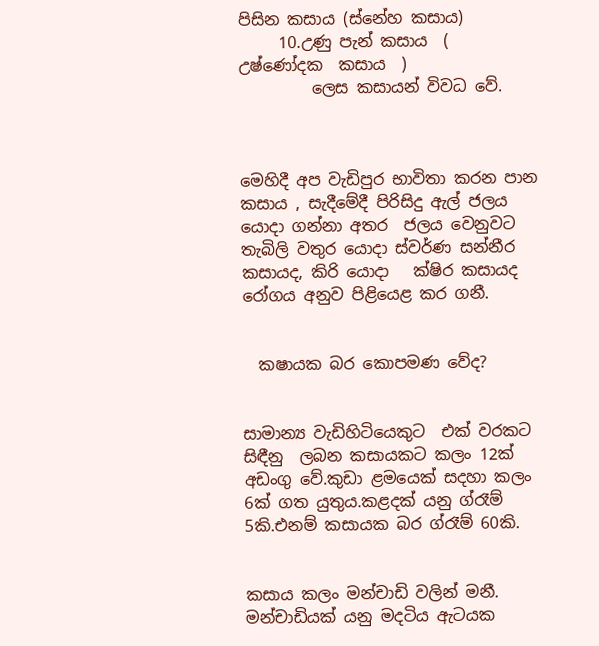පිසින කසාය (ස්නේහ කසාය)
     10.උණු පැන් කසාය  ( උෂ්ණෝදක  කසාය  )
         ලෙස කසායන් විවධ වේ.



මෙහිදී අප වැඩිපුර භාවිතා කරන පාන කසාය , සැදීමේදී පිරිසිදු ඇල් ජලය යොදා ගන්නා අතර  ජලය වෙනුවට තැබිලි වතුර යොදා ස්වර්ණ සන්නීර කසායද, කිරි යොදා   ක්ෂිර කසායද  රෝගය අනුව පිළියෙළ කර ගනී.


  කෂායක බර කොපමණ වේද?


සාමාන්‍ය වැඩිහිටියෙකුට  එක් වරකට  සිඳීනු  ලබන කසායකට කලං 12ක්  අඩංගු වේ.කුඩා ළමයෙක් සදහා කලං 6ක් ගත යුතුය.කළදක් යනු ග්රෑම් 5කි.එනම් කසායක බර ග්රෑම් 60කි.


කසාය කලං මන්චාඩි වලින් මනී.  මන්චාඩියක් යනු මදටිය ඇටයක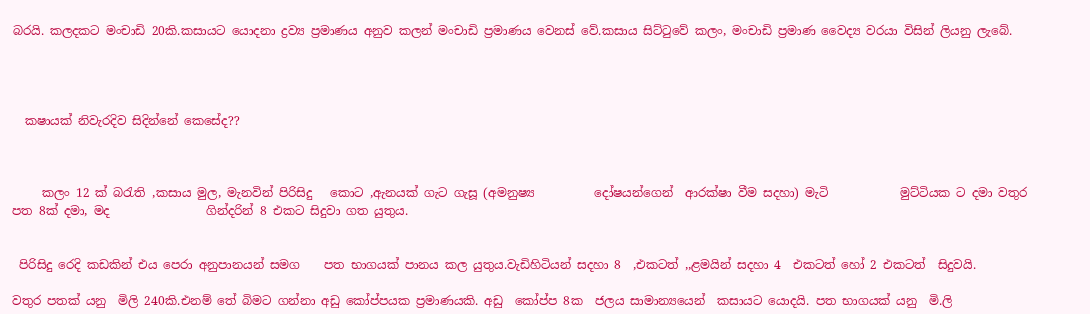බරයි. කලදකට මංචාඩි 20කි.කසායට යොදනා ද්‍රව්‍ය ප්‍රමාණය අනුව කලන් මංචාඩි ප්‍රමාණය වෙනස් වේ.කසාය සිට්ටුවේ කලං, මංචාඩි ප්‍රමාණ වෛද්‍ය වරයා විසින් ලියනු ලැබේ.




  කෂායක් නිවැරදිව සිදින්නේ කෙසේද??



     කලං 12 ක් බරැති ,කසාය මුල, මැනවින් පිරිසිදු   කොට ,ඇනයක් ගැට ගැසූ (අමනුෂ්‍ය          දෝෂයන්ගෙන්  ආරක්ෂා වීම සදහා) මැටි            මුට්ටියක ට දමා වතුර පත 8ක් දමා, මද                ගින්දරින් 8 එකට සිදුවා ගත යුතුය.


 පිරිසිදු රෙදි කඩකින් එය පෙරා අනුපානයන් සමග    පත භාගයක් පානය කල යුතුය.වැඩිහිටියන් සදහා 8  ,එකටත් ,,ළමයින් සදහා 4  එකටත් හෝ 2 එකටත්  සිදුවයි.

වතුර පතක් යනු  මිලි 240කි.එනම් තේ බිමට ගන්නා අඩු කෝප්පයක ප්‍රමාණයකි. අඩු  කෝප්ප 8ක  ජලය සාමාන්‍යයෙන්  කසායට යොදයි. පත භාගයක් යනු  මි.ලි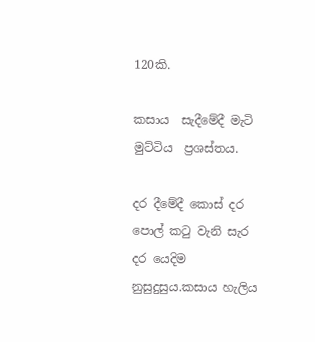120කි.

කසාය  සැදීමේදී මැටි මුට්ටිය  ප්‍රශස්තය.

දර දීමේදී කොස් දර පොල් කටු වැනි සැර දර යෙදිම නුසුදුසුය.කසාය හැලිය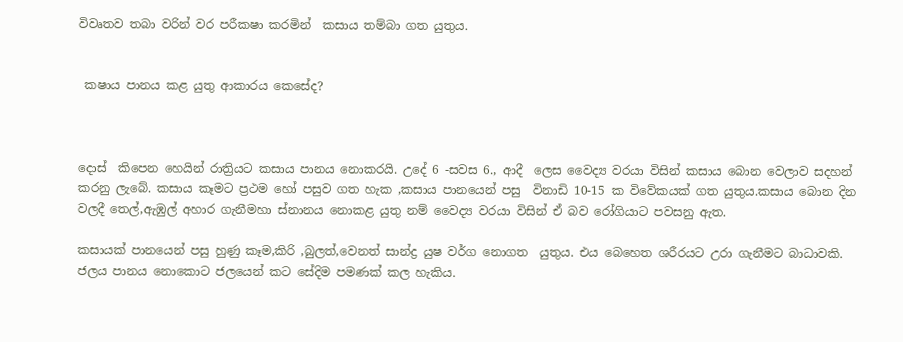විවෘතව තබා වරින් වර පරීකෂා කරමින්  කසාය තම්බා ගත යුතුය.


 කෂාය පානය කළ යුතු ආකාරය කෙසේද?



දොස්  කිපෙන හෙයින් රාත්‍රියට කසාය පානය නොකරයි. උදේ 6 -සවස 6., ආදී  ලෙස වෛද්‍ය වරයා විසින් කසාය බොන වෙලාව සදහන් කරනු ලැබේ. කසාය කෑමට ප්‍රථම හෝ පසුව ගත හැක ,කසාය පානයෙන් පසු  විනාඩි 10-15 ක විවේකයක් ගත යුතුය.කසාය බොන දින වලදී තෙල්,ඇඹුල් අහාර ගැනීමහා ස්නානය නොකළ යුතු නම් වෛද්‍ය වරයා විසින් ඒ බව රෝගියාට පවසනු ඇත.

කසායක් පානයෙන් පසු හුණු කෑම,කිරි ,බුලත්,වෙනත් සාන්ද්‍ර යුෂ වර්ග නොගත  යුතුය. එය බෙහෙත ශරීරයට උරා ගැනීමට බාධාවකි.
ජලය පානය නොකොට ජලයෙන් කට සේදිම පමණක් කල හැකිය.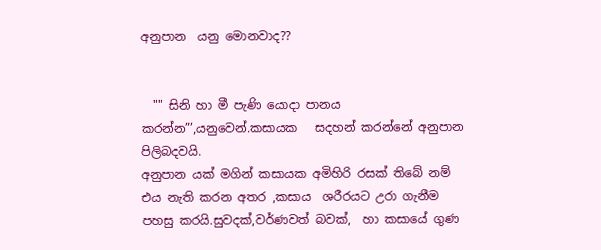අනුපාන  යනු මොනවාද??


  "" සිනි හා මී පැණි යොදා පානය කරන්න”’,යනුවෙන්.කසායක   සදහන් කරන්නේ අනුපාන පිලිබදවයි.
අනුපාන යක් මගින් කසායක අමිහිරි රසක් තිබේ නම්  එය නැති කරන අතර ,කසාය  ශරීරයට උරා ගැනීම පහසු කරයි.සුවදක්,වර්ණවත් බවක්,  හා කසායේ ගුණ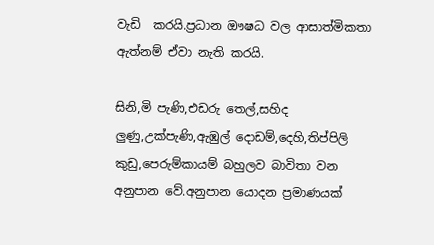වැඩි  කරයි.ප්‍රධාන ඖෂධ වල ආසාත්මිකතා ඇත්නම් ඒවා නැති කරයි.

සිනි,මි පැණි,එඩරු තෙල්,සහිද ලුණු,උක්පැණි,ඇඹුල් දොඩම්,දෙහි,තිප්පිලි කුඩු,පෙරුම්කායම් බහුලව බාවිතා වන  අනුපාන වේ.අනුපාන යොදන ප්‍රමාණයක්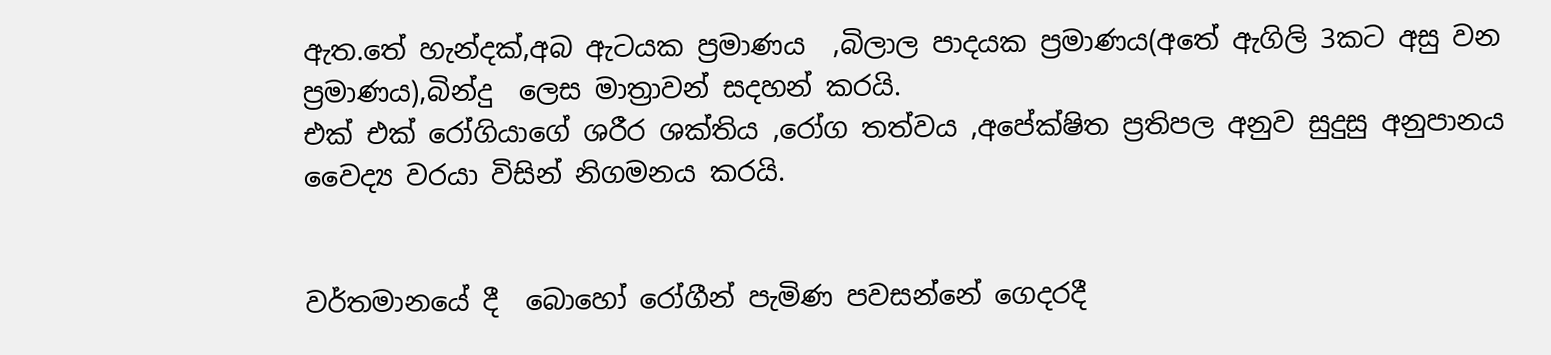ඇත.තේ හැන්දක්,අබ ඇටයක ප්‍රමාණය  ,බිලාල පාදයක ප්‍රමාණය(අතේ ඇගිලි 3කට අසු වන ප්‍රමාණය),බින්දු  ලෙස මාත්‍රාවන් සදහන් කරයි.
එක් එක් රෝගියාගේ ශරීර ශක්තිය ,රෝග තත්වය ,අපේක්ෂිත ප්‍රතිපල අනුව සුදුසු අනුපානය වෛද්‍ය වරයා විසින් නිගමනය කරයි.


වර්තමානයේ දී  බොහෝ රෝගීන් පැමිණ පවසන්නේ ගෙදරදී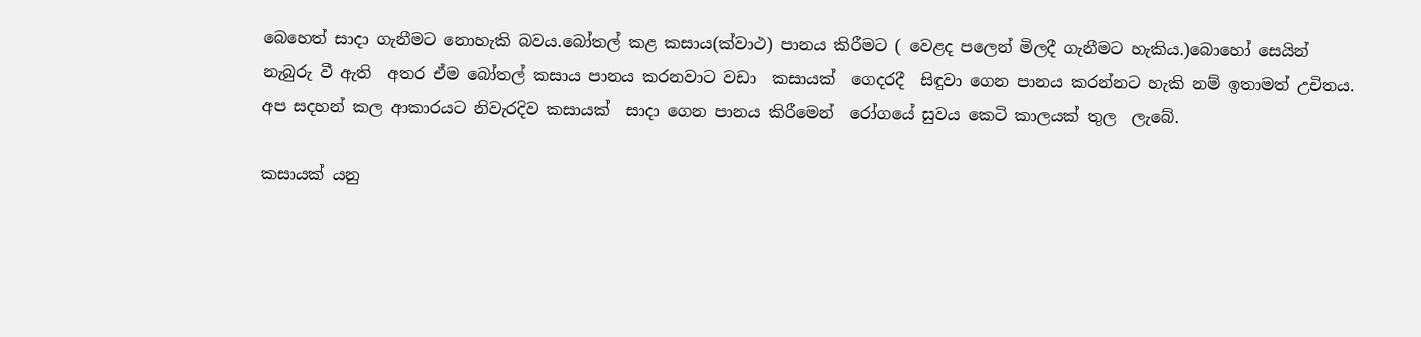බෙහෙත් සාදා ගැනීමට නොහැකි බවය.බෝතල් කළ කසාය(ක්වාථ) පානය කිරීමට ( වෙළද පලෙන් මිලදී ගැනීමට හැකිය.)බොහෝ සෙයින් නැබුරු වී ඇති  අතර ඒම බෝතල් කසාය පානය කරනවාට වඩා  කසායක්  ගෙදරදී  සිඳුවා ගෙන පානය කරන්නට හැකි නම් ඉතාමත් උචිතය.
අප සදහන් කල ආකාරයට නිවැරදිව කසායක්  සාදා ගෙන පානය කිරීමෙන්  රෝගයේ සුවය කෙටි කාලයක් තුල  ලැබේ.

කසායක් යනු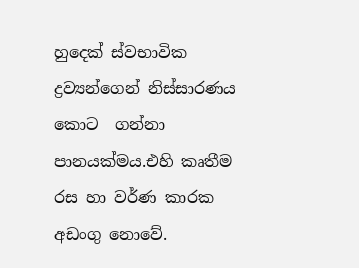හුදෙක් ස්වභාවික ද්‍රව්‍යන්ගෙන් නිස්සාරණය කොට  ගන්නා  පානයක්මය.එහි කෘතීම රස හා වර්ණ කාරක අඩංගු නොවේ.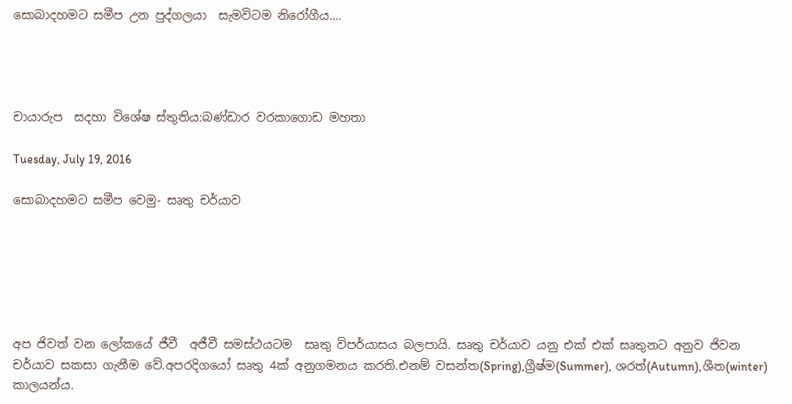සොබාදහමට සමීප උන පුද්ගලයා  සැමවිටම නිරෝගීය....




චායාරුප  සදහා විශේෂ ස්තුතිය:බණ්ඩාර වරකාගොඩ මහතා

Tuesday, July 19, 2016

සොබාදහමට සමීප වෙමු- සෘතු චර්යාව






අප ජිවත් වන ලෝකයේ ජීවී  අජීවී සමස්ථයටම  සෘතු විපර්යාසය බලපායි. සෘතු චර්යාව යනු එක් එක් සෘතුනට අනුව ජිවන චර්යාව සකසා ගැනීම වේ.අපරදිගයෝ සෘතු 4ක් අනුගමනය කරති.එනම් වසන්ත(Spring),ග්‍රීෂ්ම(Summer), ශරත්(Autumn),ශීත(winter) කාලයන්ය.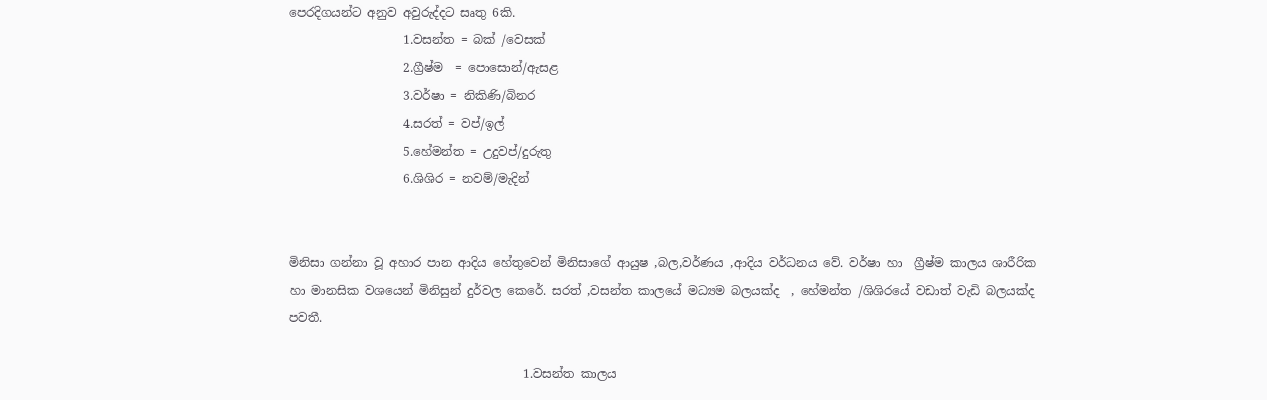පෙරදිගයන්ට අනුව අවුරුද්දට සෘතු 6කි.
                   1.වසන්ත = බක් /වෙසක්
                   2.ග්‍රීෂ්ම  = පොසොන්/ඇසළ
                   3.වර්ෂා = නිකිණි/බිනර
                   4.සරත් = වප්/ඉල්
                   5.හේමන්ත = උදුවප්/දුරුතු
                   6.ශිශිර = නවම්/මැදින්


මිනිසා ගන්නා වූ අහාර පාන ආදිය හේතුවෙන් මිනිසාගේ ආයුෂ ,බල,වර්ණය ,ආදිය වර්ධනය වේ. වර්ෂා හා  ග්‍රීෂ්ම කාලය ශාරීරික හා මානසික වශයෙන් මිනිසුන් දුර්වල කෙරේ. සරත් ,වසන්ත කාලයේ මධ්‍යම බලයක්ද  , හේමන්ත /ශිශිරයේ වඩාත් වැඩි බලයක්ද  පවතී.

                                       1.වසන්ත කාලය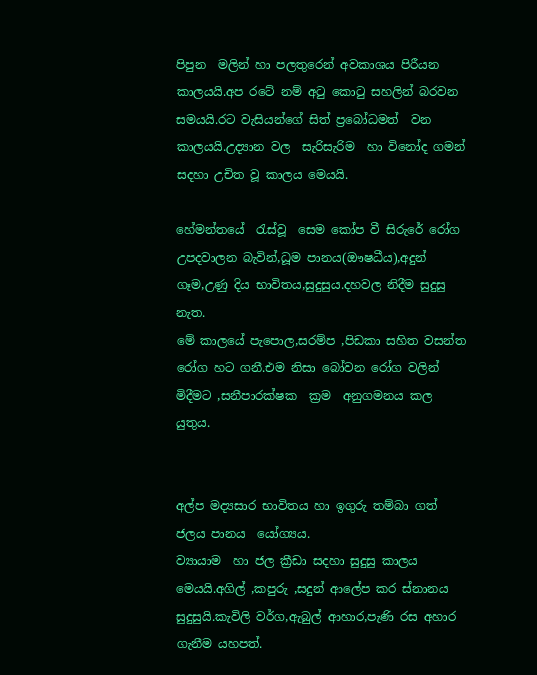පිපුන  මලින් හා පලතුරෙන් අවකාශය පිරීයන කාලයයි.අප රටේ නම් අටු කොටු සහලින් බරවන සමයයි.රට වැසියන්ගේ සිත් ප්‍රබෝධමත්  වන කාලයයි.උද්‍යාන වල  සැරිසැරිම  හා විනෝද ගමන් සදහා උචිත වූ කාලය මෙයයි.

හේමන්තයේ  රැස්වූ  සෙම කෝප වී සිරුරේ රෝග උපදවාලන බැවින්,ධූම පානය(ඖෂධීය),අදුන් ගෑම,උණු දිය භාවිතය,සුදුසුය.දහවල නිදීම සුදුසු නැත.
මේ කාලයේ පැපොල,සරම්ප ,පිඩකා සහිත වසන්ත රෝග හට ගනී.එම නිසා බෝවන රෝග වලින් මිදීමට ,සනීපාරක්ෂක  ක්‍රම  අනුගමනය කල යුතුය.


අල්ප මද්‍යසාර භාවිතය හා ඉගුරු තම්බා ගත් ජලය පානය  යෝග්‍යය.
ව්‍යායාම  හා ජල ක්‍රීඩා සදහා සුදුසු කාලය මෙයයි.අගිල් ,කපුරු ,සදුන් ආලේප කර ස්නානය සුදුසුයි.කැවිලි වර්ග,ඇබුල් ආහාර,පැණි රස අහාර ගැනීම යහපත්.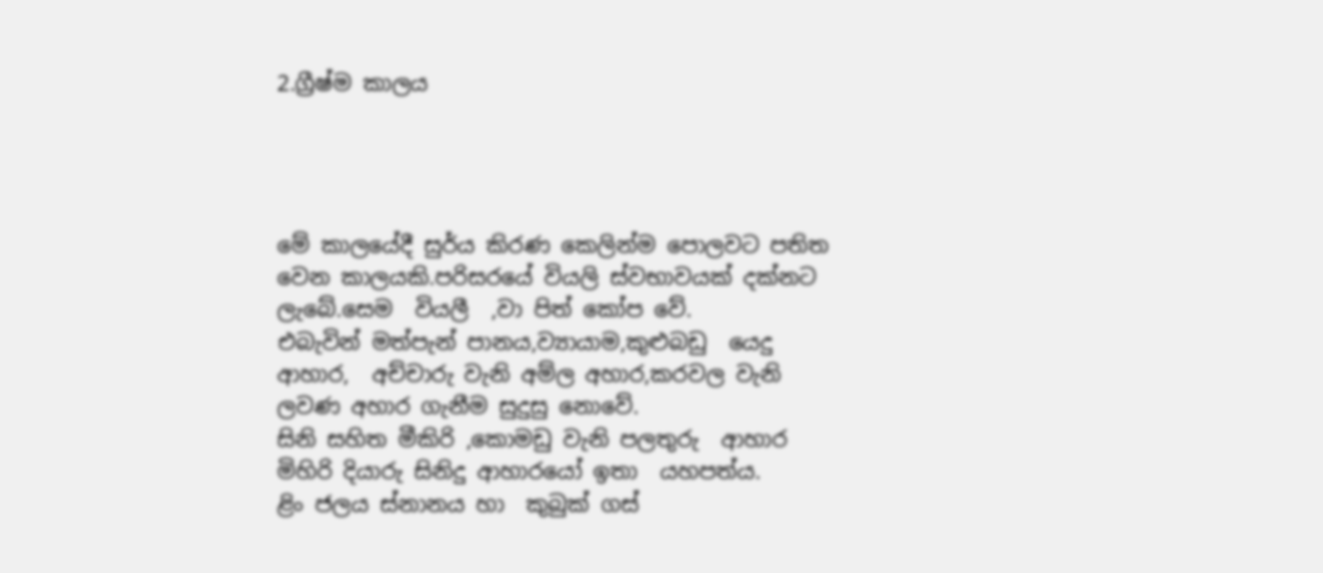2.ග්‍රීෂ්ම කාලය




මේ කාලයේදී සුර්ය කිරණ කෙලින්ම පොලවට පතිත වෙන කාලයකි.පරිසරයේ වියලි ස්වභාවයක් දක්නට ලැබේ.සෙම  වියලී  ,වා පිත් කෝප වේ.
එබැවින් මත්පැන් පානය,ව්‍යායාම,කුළුබඩු  යෙදු  ආහාර,  අච්චාරු වැනි අම්ල අහාර,කරවල වැනි ලවණ අහාර ගැනීම සුදුසු නොවේ.
සිනි සහිත මීකිරි ,කොමඩු වැනි පලතුරු  ආහාර  මිහිරි දියාරු සිනිදු ආහාරයෝ ඉතා  යහපත්ය.
ළිං ජලය ස්නානය හා  කුබුක් ගස්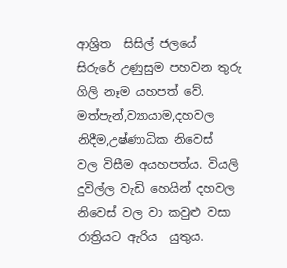ආශ්‍රිත  සිසිල් ජලයේ  සිරුරේ උණුසුම පහවන තුරු ගිලි නෑම යහපත් වේ.
මත්පැන්,ව්‍යායාම,දහවල නිදීම,උෂ්ණාධික නිවෙස්
වල විසීම අයහපත්ය. වියලි දුවිල්ල වැඩි හෙයින් දහවල නිවෙස් වල වා කවුළු වසා රාත්‍රියට ඇරිය  යුතුය.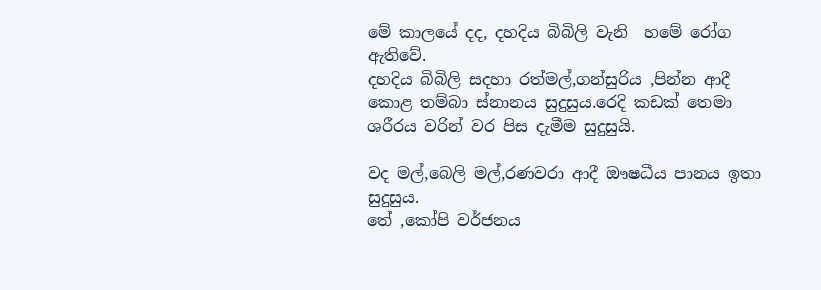මේ කාලයේ දද, දහදිය බිබිලි වැනි  හමේ රෝග  ඇතිවේ.
දහදිය බිබිලි සදහා රත්මල්,ගන්සුරිය ,පින්න ආදී කොළ තම්බා ස්නානය සුදුසුය.රෙදි කඩක් තෙමා ශරීරය වරින් වර පිස දැමීම සුදුසුයි.

වද මල්,බෙලි මල්,රණවරා ආදී ඖෂධීය පානය ඉතා සුදුසුය.
තේ ,කෝපි වර්ජනය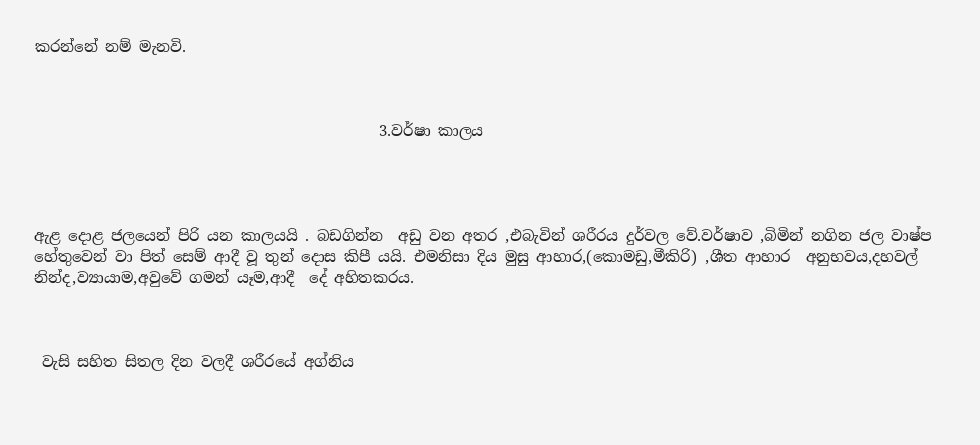කරන්නේ නම් මැනවි.



                                              3.වර්ෂා කාලය




ඇළ දොළ ජලයෙන් පිරි යන කාලයයි . බඩගින්න  අඩු වන අතර ,එබැවින් ශරීරය දුර්වල වේ.වර්ෂාව ,බිමින් නගින ජල වාෂ්ප හේතුවෙන් වා පිත් සෙම් ආදී වූ තුන් දොස කිපී යයි. එමනිසා දිය මුසු ආහාර,(කොමඩු,මීකිරි) ,ශීත ආහාර  අනුභවය,දහවල් නින්ද,ව්‍යායාම,අවුවේ ගමන් යෑම,ආදී  දේ අහිතකරය.



 වැසි සහිත සිතල දින වලදී ශරීරයේ අග්නිය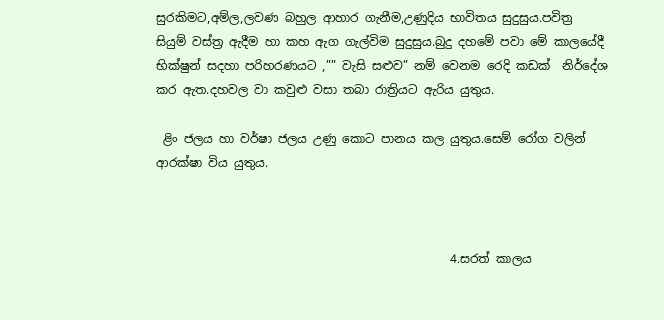සුරකිමට,අම්ල,ලවණ බහුල ආහාර ගැනීම,උණුදිය භාවිතය සුදුසුය.පවිත්‍ර  සියුම් වස්ත්‍ර ඇදීම හා කහ ඇග ගැල්විම සුදුසුය.බුදු දහමේ පවා මේ කාලයේදී  භික්ෂුන් සදහා පරිහරණයට ,”” වැසි සළුව” නම් වෙනම රෙදි කඩක්  නිර්දේශ කර ඇත.දහවල වා කවුළු වසා තබා රාත්‍රියට ඇරිය යුතුය.

 ළිං ජලය හා වර්ෂා ජලය උණු කොට පානය කල යුතුය.සෙම් රෝග වලින් ආරක්ෂා විය යුතුය.



                                                 4.සරත් කාලය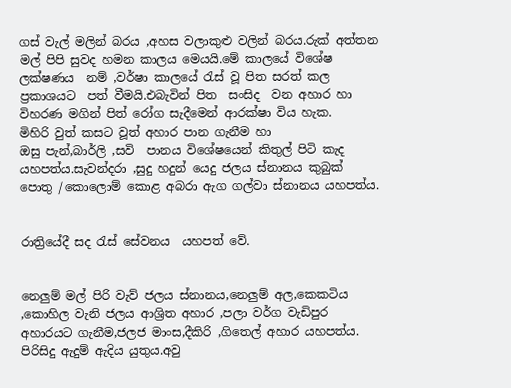ගස් වැල් මලින් බරය ,අහස වලාකුළු වලින් බරය.රුක් අත්තන  මල් පිපි සුවද හමන කාලය මෙයයි.මේ කාලයේ විශේෂ ලක්ෂණය  නම් ,වර්ෂා කාලයේ රැස් වූ පිත සරත් කල  ප්‍රකාශයට  පත් වීමයි.එබැවින් පිත  සංසිද  වන අහාර හා විහරණ මගින් පිත් රෝග සැදීමෙන් ආරක්ෂා විය හැක.
මිහිරි වුත් කසට වූත් අහාර පාන ගැනීම හා
ඔසු පැන්,බාර්ලි ,සවි  පානය විශේෂයෙන් කිතුල් පිටි කැද යහපත්ය.සැවන්දරා ,සුදු හදුන් යෙදු ජලය ස්නානය කුබුක් පොතු /කොලොම් කොළ අබරා ඇග ගල්වා ස්නානය යහපත්ය.


රාත්‍රියේදී සද රැස් සේවනය  යහපත් වේ.


නෙලුම් මල් පිරි වැව් ජලය ස්නානය,නෙලුම් අල,කෙකටිය ,කොහිල වැනි ජලය ආශ්‍රිත අහාර ,පලා වර්ග වැඩිපුර අහාරයට ගැනීම,ජලජ මාංස,දීකිරි ,ගිතෙල් අහාර යහපත්ය.
පිරිසිදු ඇදුම් ඇදිය යුතුය.අවු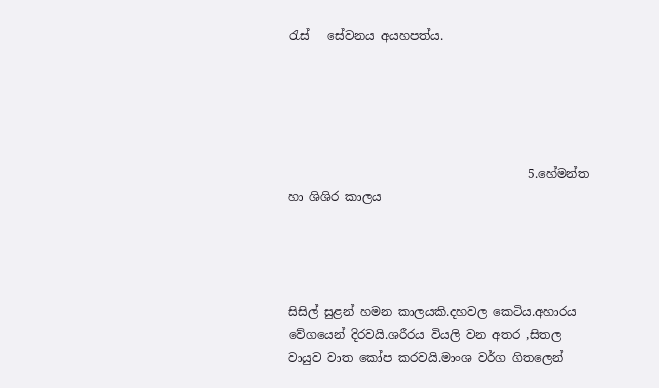රැස්   සේවනය අයහපත්ය.





                                        5.හේමන්ත හා ශිශිර කාලය




සිසිල් සුළන් හමන කාලයකි.දහවල කෙටිය.අහාරය වේගයෙන් දිරවයි.ශරීරය වියලි වන අතර ,සිතල වායුව වාත කෝප කරවයි.මාංශ වර්ග ගිතලෙන්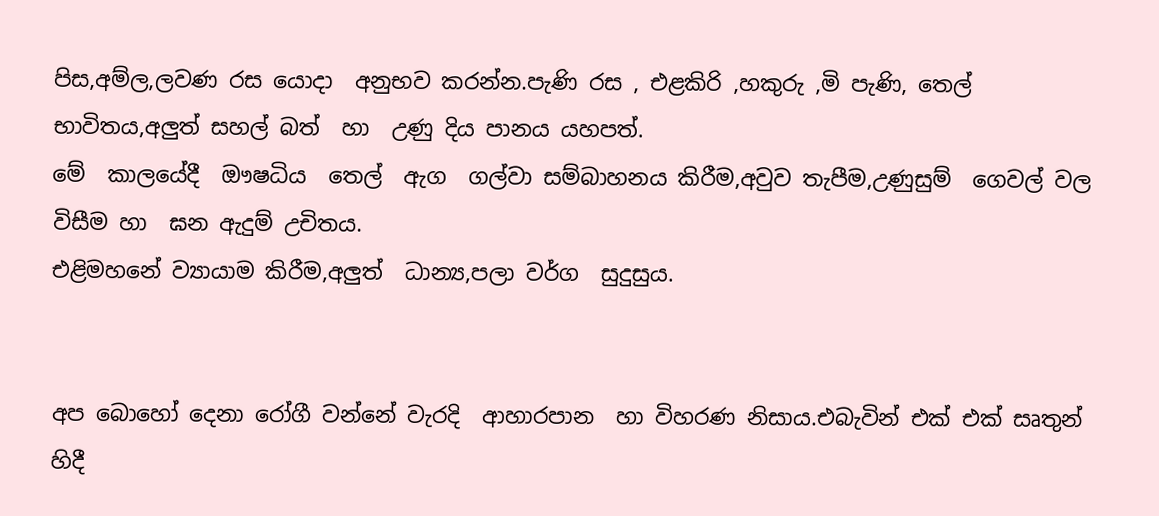පිස,අම්ල,ලවණ රස යොදා  අනුභව කරන්න.පැණි රස , එළකිරි ,හකුරු ,මි පැණි, තෙල්  භාවිතය,අලුත් සහල් බත්  හා  උණු දිය පානය යහපත්.
මේ  කාලයේදී  ඖෂධිය  තෙල්  ඇග  ගල්වා සම්බාහනය කිරීම,අවුව තැපීම,උණුසුම්  ගෙවල් වල විසීම හා  ඝන ඇදුම් උචිතය.
එළිමහනේ ව්‍යායාම කිරීම,අලුත්  ධාන්‍ය,පලා වර්ග  සුදුසුය.


අප බොහෝ දෙනා රෝගී වන්නේ වැරදි  ආහාරපාන  හා විහරණ නිසාය.එබැවින් එක් එක් සෘතුන් හිදී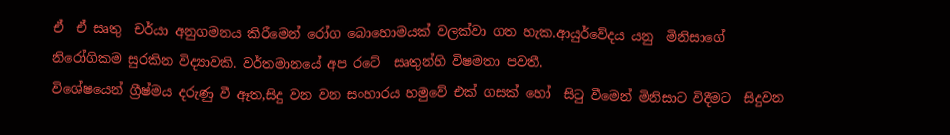ඒ  ඒ සෘතු  චර්යා අනුගමනය කිරීමෙන් රෝග බොහොමයක් වලක්වා ගත හැක.ආයුර්වේදය යනු  මිනිසාගේ නිරෝගිකම සුරකින විද්‍යාවකි. වර්තමානයේ අප රටේ  සෘතුන්හි විෂමතා පවතී.
විශේෂයෙන් ග්‍රීෂ්මය දරුණු වී ඈත,සිදු වන වන සංහාරය හමුවේ එක් ගසක් හෝ  සිටු වීමෙන් මිනිසාට විදීමට  සිදුවන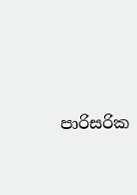පාරිසරික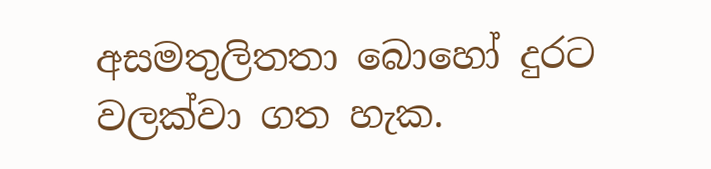අසමතුලිතතා බොහෝ දුරට වලක්වා ගත හැක.